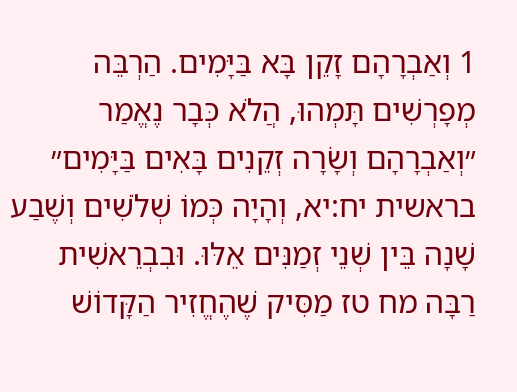1 וְאַבְרָהָם זָקֵן בָּא בַּיָּמִים. הַרְבֵּה מְפָרְשִׁים תָּמְהוּ, הֲלֹא כְּבָר נֶאֱמַר ״וְאַבְרָהָם וְשָׂרָה זְקֵנִים בָּאִים בַּיָּמִים״ בראשית יח:יא, וְהָיָה כְּמוֹ שְׁלֹשִׁים וְשֶׁבַע שָׁנָה בֵּין שְׁנֵי זְמַנִּים אֵלּוּ. וּבִבְרֵאשִׁית רַבָּה מח טז מַסִּיק שֶׁהֶחֱזִיר הַקָּדוֹשׁ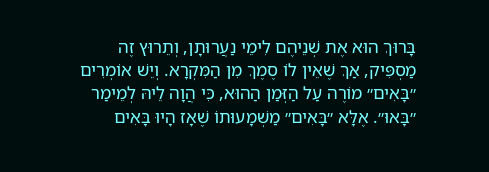בָּרוּךְ הוּא אֶת שְׁנֵיהֶם לִימֵי נַעֲרוּתָן, וְתֵרוּץ זֶה מַסְפִּיק, אַךְ שֶׁאֵין לוֹ סֶמֶךְ מִן הַמִּקְרָא. וְיֵשׁ אוֹמְרִים ״בָּאִים״ מוֹרֶה עַל הַזְּמַן הַהוּא, כִּי הֲוָה לֵיהּ לְמֵימַר ״בָּאוּ״. אֶלָּא ״בָּאִים״ מַשְׁמָעוּתוֹ שֶׁאָז הָיוּ בָּאִים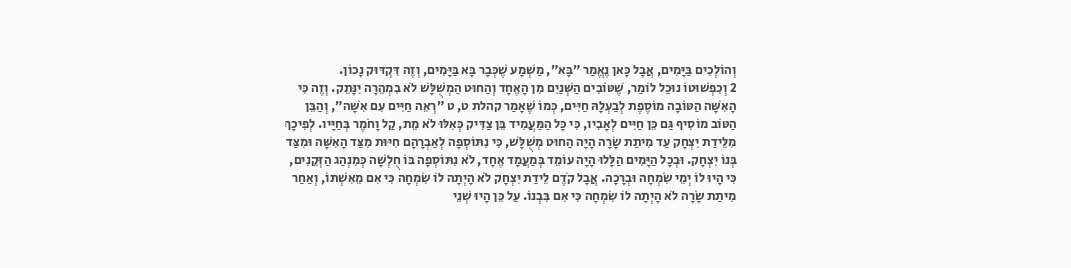וְהוֹלְכִים בַּיָּמִים, אֲבָל כָּאן נֶאֱמַר ״בָּא״, מַשְׁמָע שֶׁכְּבָר בָּא בַּיָּמִים, וְזֶה דִּקְדּוּק נָכוֹן.
2 וְכִפְשׁוּטוֹ נוּכַל לוֹמַר, שֶׁטּוֹבִים הַשְּׁנַיִם מִן הָאֶחָד וְהַחוּט הַמְשֻׁלָּשׁ לֹא בִמְהֵרָה יִנָּתֵק. וְזֶה כִּי הָאִשָּׁה הַטּוֹבָה מוֹסֶפֶת לְבַעְלָהּ חַיִּים, כְּמוֹ שֶׁאָמַר קהלת ט, ט ״רְאֵה חַיִּים עִם אִשָּׁה״, וְהַבֵּן הַטּוֹב מוֹסִיף גַּם כֵּן חַיִּים לְאָבִיו, כִּי כָּל הַמַּעֲמִיד בֵּן צַדִּיק כְּאִלּוּ לֹא מֵת, קַל וָחֹמֶר בְּחַיָּיו. לְפִיכָךְ מִלֵּידַת יִצְחָק עַד מִיתַת שָׂרָה הָיָה הַחוּט מְשֻׁלָּשׁ, כִּי נִתּוֹסְפָה לְאַבְרָהָם חִיּוּת מִצַּד הָאִשָּׁה וּמִצַּד בְּנוֹ יִצְחָק. וּבְכָל הַיָּמִים הַלָּלוּ הָיָה עוֹמֵד בְּמַעֲמָד אֶחָד, לֹא נִתּוֹסְפָה בּוֹ חֻלְשָׁה כְּמִנְהַג הַזְּקֵנִים, כִּי הָיוּ לוֹ יְמֵי שִׂמְחָה וּבְרָכָה. אֲבָל קֹדֶם לֵידַת יִצְחָק לֹא הָיְתָה לוֹ שִׂמְחָה כִּי אִם מֵאִשְׁתּוֹ, וְאַחַר מִיתַת שָׂרָה לֹא הָיְתָה לוֹ שִׂמְחָה כִּי אִם בִּבְנוֹ. עַל כֵּן הָיוּ שְׁנֵי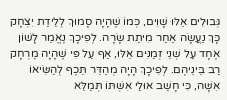גְּבוּלִים אֵלּוּ שָׁוִים, כְּמוֹ שֶׁהָיָה סָמוּךְ לְלֵידַת יִצְחָק כָּךְ נַעֲשָׂה אַחַר מִיתַת שָׂרָה. לְפִיכָךְ נֶאֱמַר לָשׁוֹן אֶחָד עַל שְׁנֵי זְמַנִּים אֵלּוּ, אַף עַל פִּי שֶׁהָיָה מֶרְחָק רַב בֵּינֵיהֶם. לְפִיכָךְ הָיָה מְהַדֵּר תֵּכֶף לְהַשִּׂיאוֹ אִשָּׁה, כִּי חָשַׁב אוּלַי אִשְׁתּוֹ תְּמַלֵּא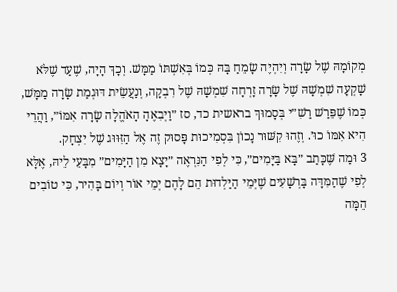מְקוֹמָהּ שֶׁל שָׂרָה וְיִהְיֶה שָׂמֵחַ בָּהּ כְּמוֹ בְּאִשְׁתּוֹ מַמָּשׁ. וְכָךְ הָיָה, שֶׁעַד שֶׁלֹּא שָׁקְעָה שִׁמְשָׁהּ שֶׁל שָׂרָה זָרְחָה שִׁמְשָׁהּ שֶׁל רִבְקָה, וְנַעֲשֵׂית דּוּגְמַת שָׂרָה מַמָּשׁ, כְּמוֹ שֶׁפֵּרַשׁ רַשִׁ״י בְּסָמוּךְ בראשית כד, סז ״וַיְבִאֶהָ הָאֹהֱלָה שָׂרָה אִמּוֹ״, וַהֲרֵי הִיא אִמּוֹ כוּ׳. וְזֶהוּ קִשּׁוּר נָכוֹן בִּסְמִיכוּת פָּסוּק זֶה אֶל הַזִּוּוּג שֶׁל יִצְחָק.
3 וּמַה שֶּׁכָּתַב ״בָּא בַּיָּמִים״, כִּי לְפִי הַנִּרְאֶה ״יָצָא מִן הַיָּמִים״ מִבָּעֵי לֵיהּ, אֶלָּא לְפִי שֶׁהַמִּדָּה בָּרְשָׁעִים שֶׁיְּמֵי הַיַּלְדוּת הֵם לָהֶם יְמֵי אוֹר וְיוֹם בָּהִיר, כִּי טוֹבִים הֵמָּה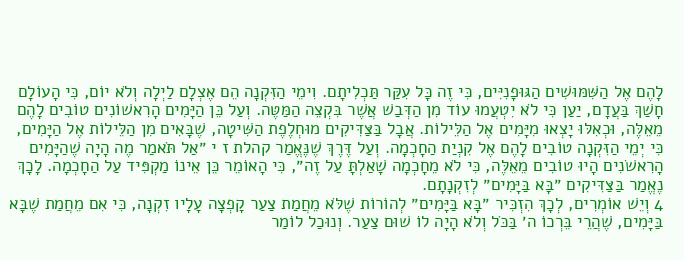לָהֶם אֶל הַשִּׁמּוּשִׁים הַגּוּפָנִיִּים, כִּי זֶה כָּל עִקַּר תַּכְלִיתָם. וִימֵי הַזִּקְנָה הֵם אֶצְלָם לַיְלָה וְלֹא יוֹם, כִּי הָעוֹלָם חָשַׁךְ בַּעֲדָם, יַעַן כִּי לֹא יִטְעֲמוּ עוֹד מִן הַדְּבַשׁ אֲשֶׁר בִּקְצֵה הַמַּטֶּה. וְעַל כֵּן הַיָּמִים הָרִאשׁוֹנִים טוֹבִים לָהֶם מֵאֵלֶּה, וּכְאִלּוּ יָצְאוּ מִיָּמִים אֶל הַלֵּילוֹת. אֲבָל בַּצַּדִּיקִים מוּחְלֶפֶת הַשִּׁיטָה, שֶׁבָּאִים מִן הַלֵּילוֹת אֶל הַיָּמִים, כִּי יְמֵי הַזִּקְנָה טוֹבִים לָהֶם אֶל קִנְיַת הַחָכְמָה. וְעַל דֶּרֶךְ שֶׁנֶּאֱמַר קהלת ז י ״אַל תֹּאמַר מֶה הָיָה שֶׁהַיָּמִים הָרִאשֹׁנִים הָיוּ טוֹבִים מֵאֵלֶּה, כִּי לֹא מֵחָכְמָה שָׁאַלְתָּ עַל זֶה״, כִּי הָאוֹמֵר כֵּן אֵינוֹ מַקְפִּיד עַל הַחָכְמָה. לָכָךְ נֶאֱמַר בַּצַּדִּיקִים ״בָּא בַּיָּמִים״ לְזִקְנָתָם.
4 וְיֵשׁ אוֹמְרִים, לְכָךְ הִזְכִּיר ״בָּא בַּיָּמִים״ לְהוֹרוֹת שֶׁלֹּא מֵחֲמַת צַעַר קָפְצָה עָלָיו זִקְנָה, כִּי אִם מֵחֲמַת שֶׁבָּא בַּיָּמִים, שֶׁהֲרֵי בֵּרְכוֹ ה׳ בַּכֹּל וְלֹא הָיָה לוֹ שׁוּם צַעַר. וְנוּכַל לוֹמַר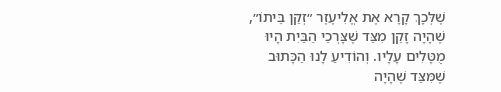שֶׁלְּכָךְ קָרָא אֶת אֱלִיעֶזֶר ״זְקַן בֵּיתוֹ״, שֶׁהָיָה זָקֵן מִצַּד שֶׁצָּרְכֵי הַבַּיִת הָיוּ מֻטָּלִים עָלָיו. וְהוֹדִיעַ לָנוּ הַכָּתוּב שֶׁמִּצַּד שֶׁהָיָה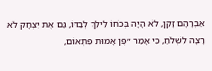אַבְרָהָם זָקֵן, לֹא הָיָה בְּכֹחוֹ לֵילֵךְ לְבַדּוֹ, גַּם אֶת יִצְחָק לֹא רָצָה לִשְׁלֹחַ, כִּי אָמַר ״פֶּן אָמוּת פִּתְאוֹם,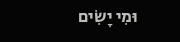וּמִי יָשִׂים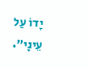יָדוֹ עַל עֵינָי״.